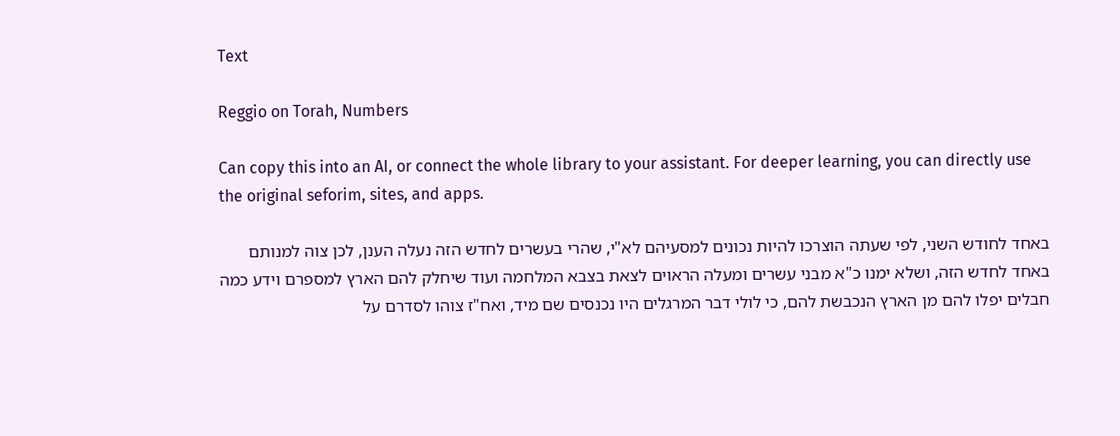Text

Reggio on Torah, Numbers

Can copy this into an AI, or connect the whole library to your assistant. For deeper learning, you can directly use the original seforim, sites, and apps.

באחד לחודש השני, לפי שעתה הוצרכו להיות נכונים למסעיהם לא"י, שהרי בעשרים לחדש הזה נעלה הענן, לכן צוה למנותם באחד לחדש הזה, ושלא ימנו כ"א מבני עשרים ומעלה הראוים לצאת בצבא המלחמה ועוד שיחלק להם הארץ למספרם וידע כמה חבלים יפלו להם מן הארץ הנכבשת להם, כי לולי דבר המרגלים היו נכנסים שם מיד, ואח"ז צוהו לסדרם על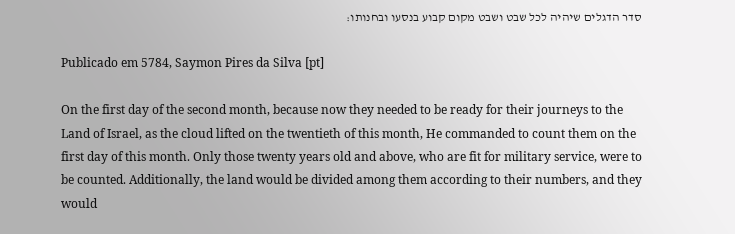סדר הדגלים שיהיה לכל שבט ושבט מקום קבוע בנסעו ובחנותו:

Publicado em 5784, Saymon Pires da Silva [pt]

On the first day of the second month, because now they needed to be ready for their journeys to the Land of Israel, as the cloud lifted on the twentieth of this month, He commanded to count them on the first day of this month. Only those twenty years old and above, who are fit for military service, were to be counted. Additionally, the land would be divided among them according to their numbers, and they would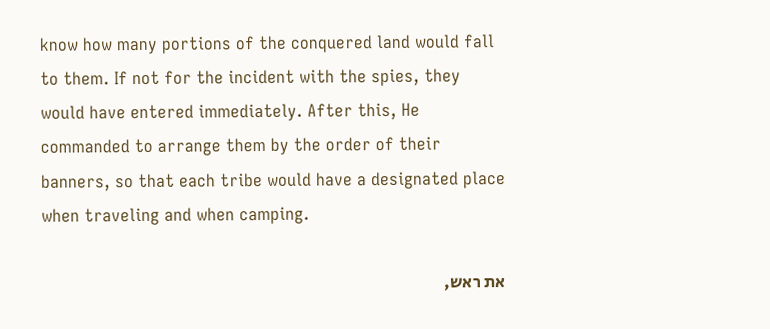know how many portions of the conquered land would fall to them. If not for the incident with the spies, they would have entered immediately. After this, He commanded to arrange them by the order of their banners, so that each tribe would have a designated place when traveling and when camping.

את ראש,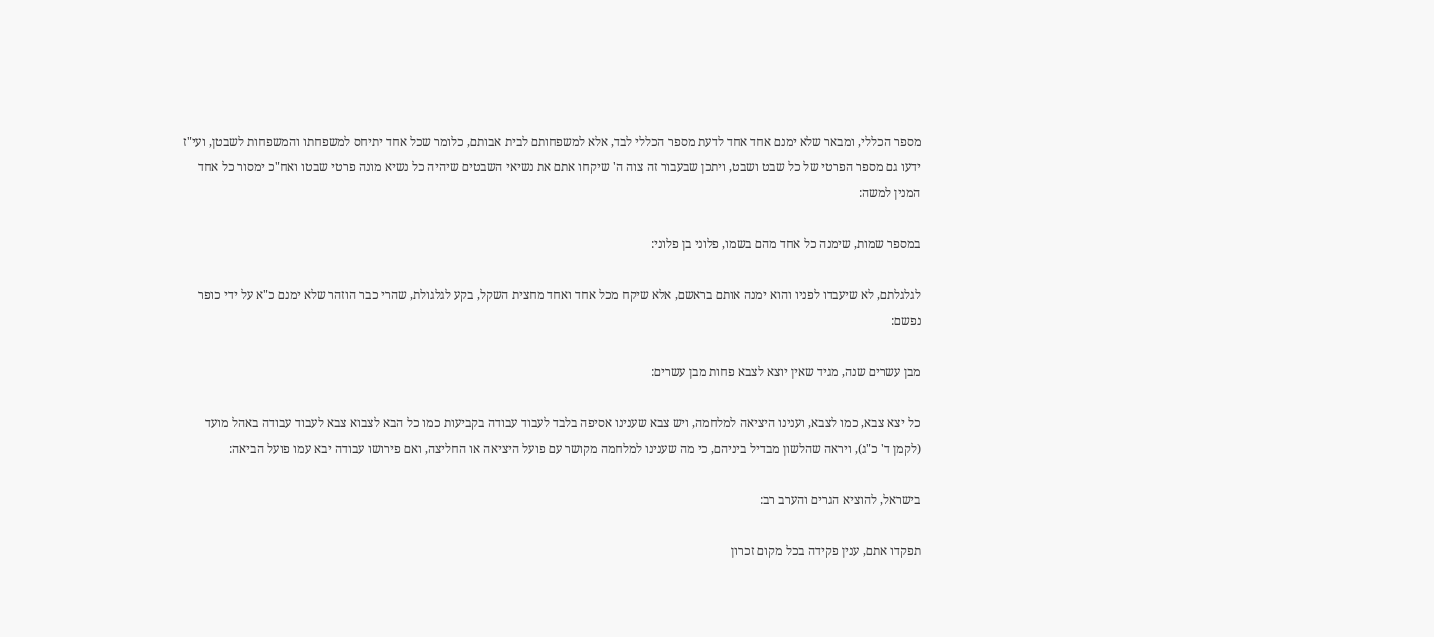מספר הכללי, ומבאר שלא ימנם אחד אחד לדעת מספר הכללי לבד, אלא למשפחותם לבית אבותם, כלומר שכל אחד יתיחס למשפחתו והמשפחות לשבטן, ועי"ז ידעו גם מספר הפרטי של כל שבט ושבט, ויתכן שבעבור זה צוה ה' שיקחו אתם את נשיאי השבטים שיהיה כל נשיא מונה פרטי שבטו ואח"כ ימסור כל אחד המנין למשה:

במספר שמות, שימנה כל אחד מהם בשמו, פלוני בן פלוני:

לגלגלתם, לא שיעבדו לפניו והוא ימנה אותם בראשם, אלא שיקח מכל אחד ואחד מחצית השקל, בקע לגלגולת, שהרי כבר הוזהר שלא ימנם כ"א על ידי כופר נפשם:

מבן עשרים שנה, מגיד שאין יוצא לצבא פחות מבן עשרים:

כל יצא צבא, כמו לצבא, וענינו היציאה למלחמה, ויש צבא שענינו אסיפה בלבד לעבוד עבודה בקביעות כמו כל הבא לצבוא צבא לעבוד עבודה באהל מועד (לקמן ד' כ"ג), ויראה שהלשון מבדיל ביניהם, כי מה שענינו למלחמה מקושר עם פועל היציאה או החליצה, ואם פירושו עבודה יבא עמו פועל הביאה:

בישראל, להוציא הגרים והערב רב:

תפקדו אתם, ענין פקידה בכל מקום זכרון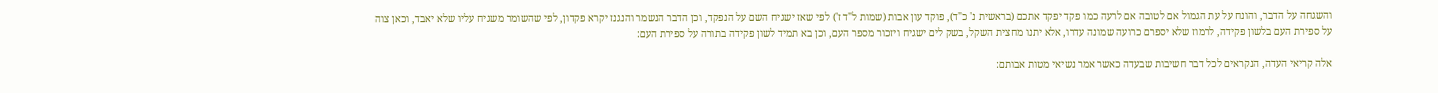והשגחה על הדבר, והונח על עת הגמול אם לטובה אם לרעה כמו פקד יפקד אתכם (בראשית נ' כ"ד), פוקד עון אבות (שמות ל"ד ז') לפי שאז ישגיח השם על הנפקד, וכן הדבר הנשמר והנגנז יקרא פקדון, לפי שהשומר משגיח עליו שלא יאבד, וכאן צוה על ספירת העם בלשון פקידה, לרמוז שלא יספרם כרועה שמונה עדרו, אלא יתנו מחצית השקל, בשק לים ישגיח ויזכור מספר העם, וכן בא תמיד לשון פקידה בתורה על ספירת העם:

אלה קריאי העדה, הנקראים לכל דבר חשיבות שבעדה כאשר אמר נשיאי מטות אבותם: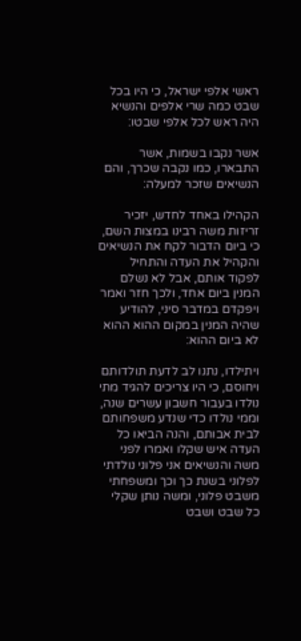ראשי אלפי ישראל, כי היו בכל שבט כמה שרי אלפים והנשיא היה ראש לכל אלפי שבטו:

אשר נקבו בשמות, אשר התבארו, כמו נקבה שכרך, והם הנשיאים שזכר למעלה:

הקהילו באחד לחדש, יזכיר זריזות משה רבינו במצות השם, כי ביום הדבור לקח את הנשיאים והקהיל את העדה והתחיל לפקוד אותם, אבל לא נשלם המנין ביום אחד, ולכך חזר ואמר ויפקדם במדבר סיני, להודיע שהיה המנין במקום ההוא ההוא לא ביום ההוא:

ויתילדו, נתנו לב לדעת תולדותם ויחוסם, כי היו צריכים להגיד מתי נולדו בעבור חשבון עשרים שנה, וממי נולדו כדי שנדע משפחותם לבית אבותם, והנה הביאו כל העדה איש שקלו ואמרו לפני משה והנשיאים אני פלוני נולדתי לפלוני בשנת כך וכך ומשפחתי משבט פלוני, ומשה נותן שקלי כל שבט ושבט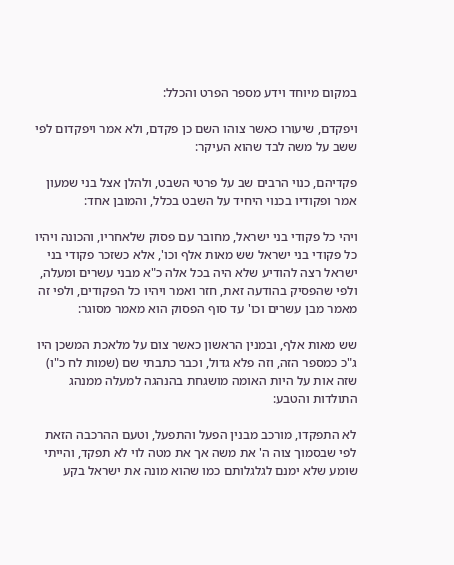במקום מיוחד וידע מספר הפרט והכלל:

ויפקדם, שיעורו כאשר צוהו השם כן פקדם, ולא אמר ויפקדום לפי ששב על משה לבד שהוא העיקר:

פקדיהם, כנוי הרבים שב על פרטי השבט, ולהלן אצל בני שמעון אמר ופקודיו בכנוי היחיד על השבט בכלל, והמובן אחד:

ויהי כל פקודי בני ישראל, מחובר עם פסוק שלאחריו, והכונה ויהיו כל פקודי בני ישראל שש מאות אלף וכו', אלא כשזכר פקודי בני ישראל רצה להודיע שלא היה בכל אלה כ"א מבני עשרים ומעלה, ולפי שהפסיק בהודעה זאת, חזר ואמר ויהיו כל הפקודים, ולפי זה מאמר מבן עשרים וכו' עד סוף הפסוק הוא מאמר מסוגר:

שש מאות אלף, ובמנין הראשון כאשר צום על מלאכת המשכן היו ג"כ כמספר הזה, וזה פלא גדול, וכבר כתבתי שם (שמות לח כ"ו) שזה אות על היות האומה מושגחת בהנהגה למעלה ממנהג התולדות והטבע:

לא התפקדו, מורכב מבנין הפעל והתפעל, וטעם ההרכבה הזאת לפי שבסמוך צוה ה' את משה אך את מטה לוי לא תפקד, והייתי שומע שלא ימנם לגלגלותם כמו שהוא מונה את ישראל בקע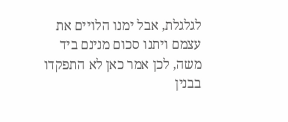לגלגלת, אבל ימנו הלויים את עצמם ויתנו סכום מנינם ביד משה, לכן אמר כאן לא התפקדו בבנין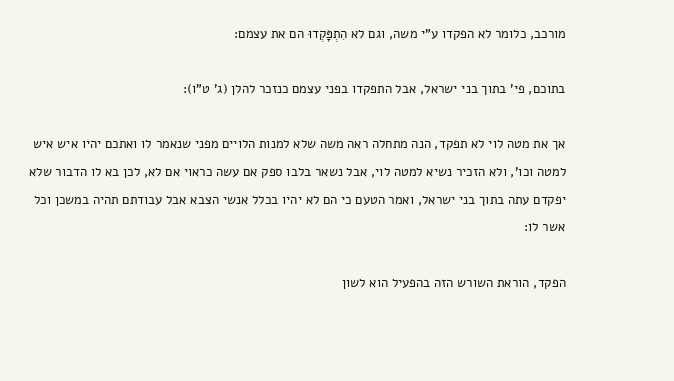מורכב, כלומר לא הפקדו ע"י משה, וגם לא הִתְפָּקְדוּ הם את עצמם:

בתוכם, פי' בתוך בני ישראל, אבל התפקדו בפני עצמם כנזכר להלן (ג' ט"ו):

אך את מטה לוי לא תפקד, הנה מתחלה ראה משה שלא למנות הלויים מפני שנאמר לו ואתכם יהיו איש איש למטה וכו', ולא הזכיר נשיא למטה לוי, אבל נשאר בלבו ספק אם עשה כראוי אם לא, לכן בא לו הדבור שלא יפקדם עתה בתוך בני ישראל, ואמר הטעם כי הם לא יהיו בכלל אנשי הצבא אבל עבודתם תהיה במשכן וכל אשר לו:

הפקד, הוראת השורש הזה בהפעיל הוא לשון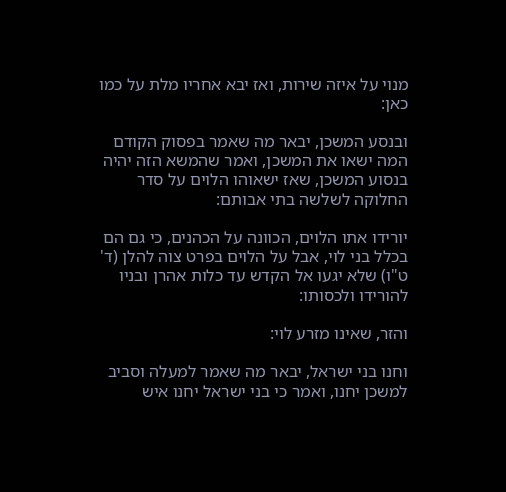מנוי על איזה שירות, ואז יבא אחריו מלת על כמו כאן:

ובנסע המשכן, יבאר מה שאמר בפסוק הקודם המה ישאו את המשכן, ואמר שהמשא הזה יהיה בנסוע המשכן, שאז ישאוהו הלוים על סדר החלוקה לשלשה בתי אבותם:

יורידו אתו הלוים, הכוונה על הכהנים, כי גם הם בכלל בני לוי, אבל על הלוים בפרט צוה להלן (ד' ט"ו) שלא יגעו אל הקדש עד כלות אהרן ובניו להורידו ולכסותו:

והזר, שאינו מזרע לוי:

וחנו בני ישראל, יבאר מה שאמר למעלה וסביב למשכן יחנו, ואמר כי בני ישראל יחנו איש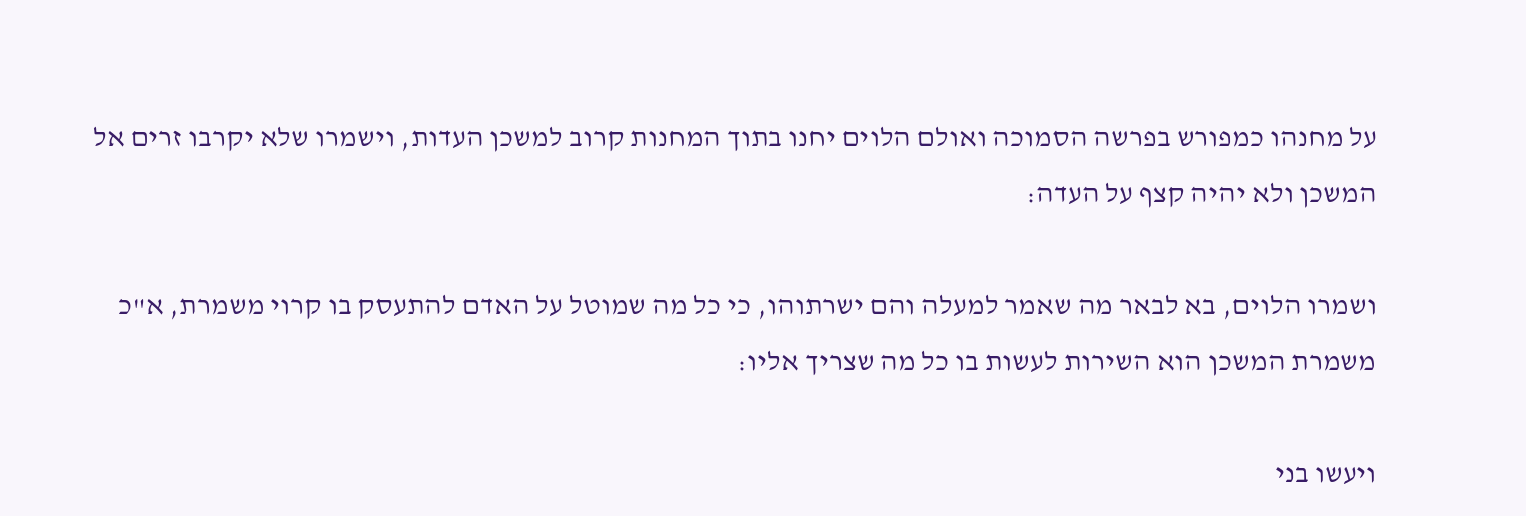על מחנהו כמפורש בפרשה הסמוכה ואולם הלוים יחנו בתוך המחנות קרוב למשכן העדות, וישמרו שלא יקרבו זרים אל המשכן ולא יהיה קצף על העדה:

ושמרו הלוים, בא לבאר מה שאמר למעלה והם ישרתוהו, כי כל מה שמוטל על האדם להתעסק בו קרוי משמרת, א"כ משמרת המשכן הוא השירות לעשות בו כל מה שצריך אליו:

ויעשו בני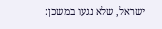ישראל, שלא נגעו במשכן: